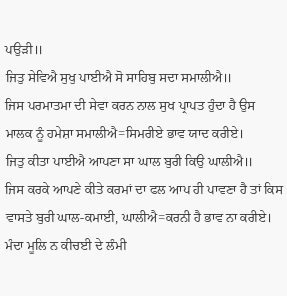ਪਉੜੀ॥
ਜਿਤੁ ਸੇਵਿਐ ਸੁਖੁ ਪਾਈਐ ਸੋ ਸਾਹਿਬੁ ਸਦਾ ਸਮਾਲੀਐ॥
ਜਿਸ ਪਰਮਾਤਮਾ ਦੀ ਸੇਵਾ ਕਰਨ ਨਾਲ ਸੁਖ ਪ੍ਰਾਪਤ ਹੁੰਦਾ ਹੈ ਉਸ ਮਾਲਕ ਨੂੰ ਹਮੇਸ਼ਾ ਸਮਾਲੀਐ=ਸਿਮਰੀਏ ਭਾਵ ਯਾਦ ਕਰੀਏ।
ਜਿਤੁ ਕੀਤਾ ਪਾਈਐ ਆਪਣਾ ਸਾ ਘਾਲ ਬੁਰੀ ਕਿਉ ਘਾਲੀਐ॥
ਜਿਸ ਕਰਕੇ ਆਪਣੇ ਕੀਤੇ ਕਰਮਾਂ ਦਾ ਫਲ ਆਪ ਹੀ ਪਾਵਣਾ ਹੈ ਤਾਂ ਕਿਸ ਵਾਸਤੇ ਬੁਰੀ ਘਾਲ-ਕਮਾਈ, ਘਾਲੀਐ=ਕਰਨੀ ਹੈ ਭਾਵ ਨਾ ਕਰੀਏ।
ਮੰਦਾ ਮੂਲਿ ਨ ਕੀਚਈ ਦੇ ਲੰਮੀ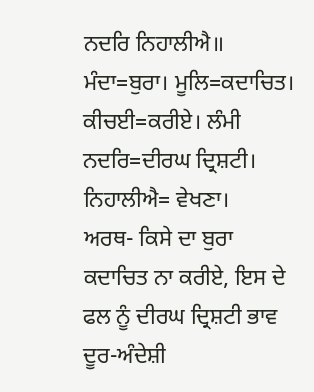ਨਦਰਿ ਨਿਹਾਲੀਐ॥
ਮੰਦਾ=ਬੁਰਾ। ਮੂਲਿ=ਕਦਾਚਿਤ। ਕੀਚਈ=ਕਰੀਏ। ਲੰਮੀ ਨਦਰਿ=ਦੀਰਘ ਦ੍ਰਿਸ਼ਟੀ। ਨਿਹਾਲੀਐ= ਵੇਖਣਾ।
ਅਰਥ- ਕਿਸੇ ਦਾ ਬੁਰਾ ਕਦਾਚਿਤ ਨਾ ਕਰੀਏ, ਇਸ ਦੇ ਫਲ ਨੂੰ ਦੀਰਘ ਦ੍ਰਿਸ਼ਟੀ ਭਾਵ ਦੂਰ-ਅੰਦੇਸ਼ੀ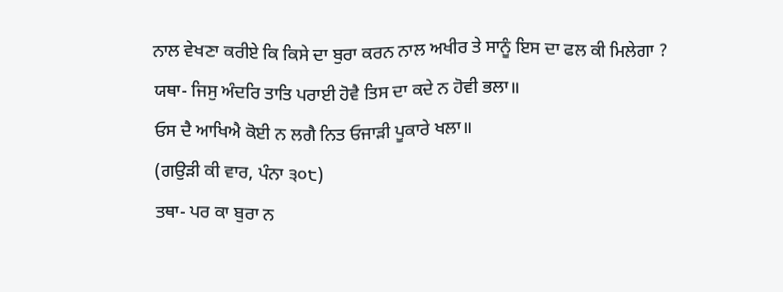ਨਾਲ ਵੇਖਣਾ ਕਰੀਏ ਕਿ ਕਿਸੇ ਦਾ ਬੁਰਾ ਕਰਨ ਨਾਲ ਅਖੀਰ ਤੇ ਸਾਨੂੰ ਇਸ ਦਾ ਫਲ ਕੀ ਮਿਲੇਗਾ ?
ਯਥਾ- ਜਿਸੁ ਅੰਦਰਿ ਤਾਤਿ ਪਰਾਈ ਹੋਵੈ ਤਿਸ ਦਾ ਕਦੇ ਨ ਹੋਵੀ ਭਲਾ॥
ਓਸ ਦੈ ਆਖਿਐ ਕੋਈ ਨ ਲਗੈ ਨਿਤ ਓਜਾੜੀ ਪੂਕਾਰੇ ਖਲਾ॥
(ਗਉੜੀ ਕੀ ਵਾਰ, ਪੰਨਾ ੩੦੮)
ਤਥਾ- ਪਰ ਕਾ ਬੁਰਾ ਨ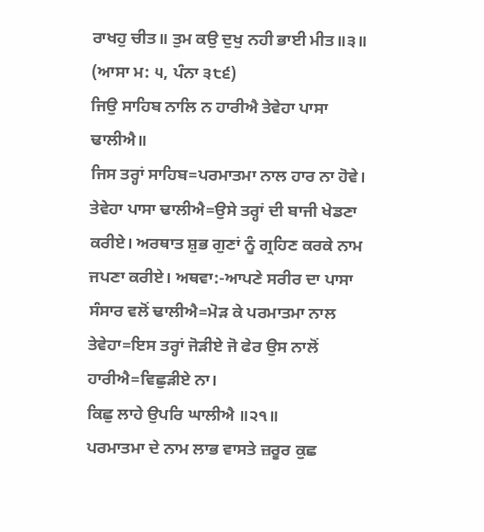ਰਾਖਹੁ ਚੀਤ॥ ਤੁਮ ਕਉ ਦੁਖੁ ਨਹੀ ਭਾਈ ਮੀਤ॥੩॥
(ਆਸਾ ਮ: ੫, ਪੰਨਾ ੩੮੬)
ਜਿਉ ਸਾਹਿਬ ਨਾਲਿ ਨ ਹਾਰੀਐ ਤੇਵੇਹਾ ਪਾਸਾ ਢਾਲੀਐ॥
ਜਿਸ ਤਰ੍ਹਾਂ ਸਾਹਿਬ=ਪਰਮਾਤਮਾ ਨਾਲ ਹਾਰ ਨਾ ਹੋਵੇ। ਤੇਵੇਹਾ ਪਾਸਾ ਢਾਲੀਐ=ਉਸੇ ਤਰ੍ਹਾਂ ਦੀ ਬਾਜੀ ਖੇਡਣਾ ਕਰੀਏ। ਅਰਥਾਤ ਸ਼ੁਭ ਗੁਣਾਂ ਨੂੰ ਗ੍ਰਹਿਣ ਕਰਕੇ ਨਾਮ ਜਪਣਾ ਕਰੀਏ। ਅਥਵਾ:-ਆਪਣੇ ਸਰੀਰ ਦਾ ਪਾਸਾ ਸੰਸਾਰ ਵਲੋਂ ਢਾਲੀਐ=ਮੋੜ ਕੇ ਪਰਮਾਤਮਾ ਨਾਲ ਤੇਵੇਹਾ=ਇਸ ਤਰ੍ਹਾਂ ਜੋੜੀਏ ਜੋ ਫੇਰ ਉਸ ਨਾਲੋਂ ਹਾਰੀਐ=ਵਿਛੁੜੀਏ ਨਾ।
ਕਿਛੁ ਲਾਹੇ ਉਪਰਿ ਘਾਲੀਐ ॥੨੧॥
ਪਰਮਾਤਮਾ ਦੇ ਨਾਮ ਲਾਭ ਵਾਸਤੇ ਜ਼ਰੂਰ ਕੁਛ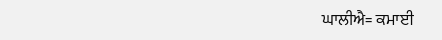ਘਾਲੀਐ= ਕਮਾਈ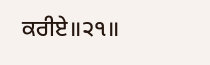ਕਰੀਏ॥੨੧॥